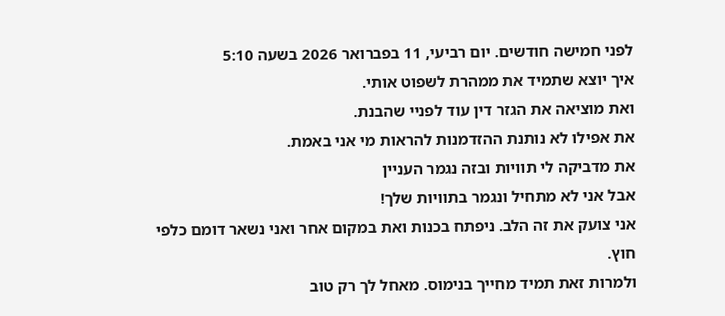לפני חמישה חודשים. יום רביעי, 11 בפברואר 2026 בשעה 5:10
איך יוצא שתמיד את ממהרת לשפוט אותי.
ואת מוציאה את הגזר דין עוד לפניי שהבנת.
את אפילו לא נותנת ההזדמנות להראות מי אני באמת.
את מדביקה לי תוויות ובזה נגמר העניין
אבל אני לא מתחיל ונגמר בתוויות שלך!
אני צועק את זה הלב. ניפתח בכנות ואת במקום אחר ואני נשאר דומם כלפי חוץ.
ולמרות זאת תמיד מחייך בנימוס. מאחל לך רק טוב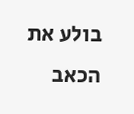בולע את הכאב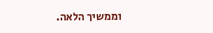וממשיך הלאה.